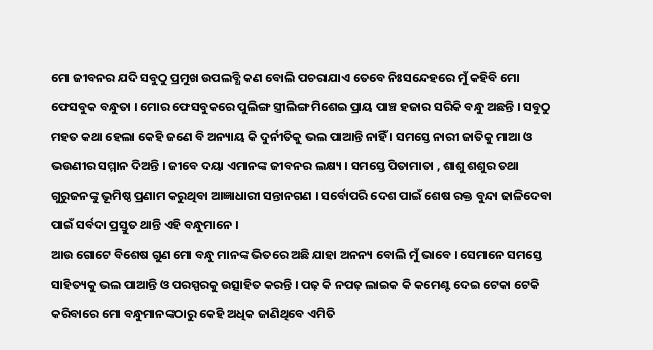ମୋ ଜୀବନର ଯଦି ସବୁଠୁ ପ୍ରମୁଖ ଉପଲବ୍ଧି କଣ ବୋଲି ପଚରାଯାଏ ତେବେ ନିଃସନ୍ଦେହରେ ମୁଁ କହିବି ମୋ ଫେସବୁକ ବନ୍ଧୁତା । ମୋର ଫେସବୁକରେ ପୁଲିଙ୍ଗ ସ୍ତ୍ରୀଲିଙ୍ଗ ମିଶେଇ ପ୍ରାୟ ପାଞ୍ଚ ହଜାର ସରିକି ବନ୍ଧୁ ଅଛନ୍ତି । ସବୁଠୁ ମହତ କଥା ହେଲା କେହି ଜଣେ ବି ଅନ୍ୟାୟ କି ଦୁର୍ନୀତିକୁ ଭଲ ପାଆନ୍ତି ନାହିଁ । ସମସ୍ତେ ନାରୀ ଜାତିକୁ ମାଆ ଓ ଭଉଣୀର ସମ୍ମାନ ଦିଅନ୍ତି । ଜୀବେ ଦୟା ଏମାନଙ୍କ ଜୀବନର ଲକ୍ଷ୍ୟ । ସମସ୍ତେ ପିତାମାତା , ଶାଶୁ ଶଶୁର ତଥା ଗୁରୁଜନଙ୍କୁ ଭୂମିଷ୍ଠ ପ୍ରଣାମ କରୁଥିବା ଆଜ୍ଞାଧାରୀ ସନ୍ତାନଗଣ । ସର୍ବୋପରି ଦେଶ ପାଇଁ ଶେଷ ରକ୍ତ ବୁନ୍ଦା ଢାଳିଦେବା ପାଇଁ ସର୍ବଦା ପ୍ରସ୍ତୁତ ଥାନ୍ତି ଏହି ବନ୍ଧୁମାନେ ।
ଆଉ ଗୋଟେ ବିଶେଷ ଗୁଣ ମୋ ବନ୍ଧୁ ମାନଙ୍କ ଭିତରେ ଅଛି ଯାହା ଅନନ୍ୟ ବୋଲି ମୁଁ ଭାବେ । ସେମାନେ ସମସ୍ତେ ସାହିତ୍ୟକୁ ଭଲ ପାଆନ୍ତି ଓ ପରସ୍ପରକୁ ଉତ୍ସାହିତ କରନ୍ତି । ପଢ଼ କି ନପଢ଼ ଲାଇକ କି କମେଣ୍ଟ ଦେଇ ଟେକା ଟେକି କରିବାରେ ମୋ ବନ୍ଧୁମାନଙ୍କଠାରୁ କେହି ଅଧିକ ଜାଣିଥିବେ ଏମିତି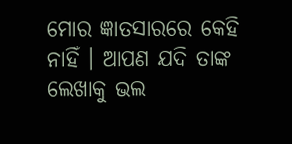ମୋର ଜ୍ଞାତସାରରେ କେହି ନାହିଁ । ଆପଣ ଯଦି ତାଙ୍କ ଲେଖାକୁ ଭଲ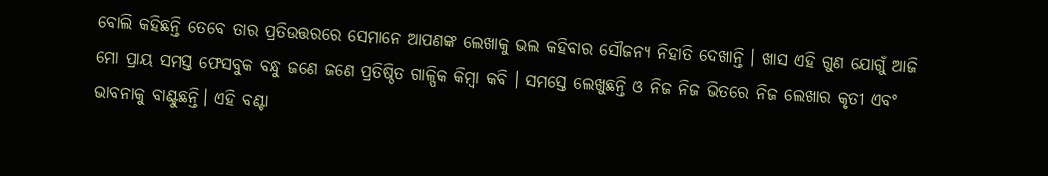ବୋଲି କହିଛନ୍ତି ତେବେ ତାର ପ୍ରତିଉତ୍ତରରେ ସେମାନେ ଆପଣଙ୍କ ଲେଖାକୁ ଭଲ କହିବାର ସୌଜନ୍ୟ ନିହାତି ଦେଖାନ୍ତି । ଖାସ ଏହି ଗୁଣ ଯୋଗୁଁ ଆଜି ମୋ ପ୍ରାୟ ସମସ୍ତ ଫେସବୁକ ବନ୍ଧୁ ଜଣେ ଜଣେ ପ୍ରତିଷ୍ଠିତ ଗାଳ୍ପିକ କିମ୍ବା କବି । ସମସ୍ତେ ଲେଖୁଛନ୍ତି ଓ ନିଜ ନିଜ ଭିତରେ ନିଜ ଲେଖାର କୃତୀ ଏବଂ ଭାବନାକୁ ବାଣ୍ଟୁଛନ୍ତି। ଏହି ବଣ୍ଟା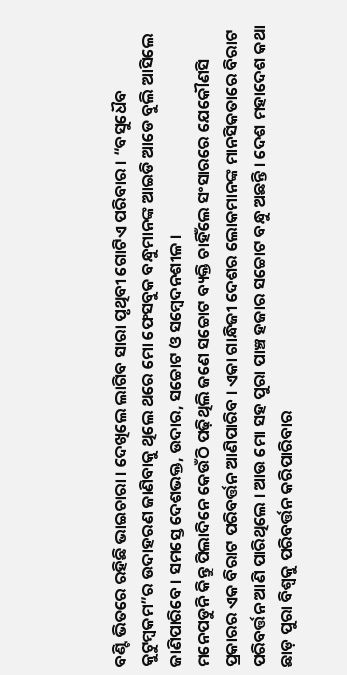ବଣ୍ଟି ଭିତରେ ରହିଛି ଭାଇଚାରା । ଦେଖିଲେ ଲାଗିବ ସାରା ପୃଥିବୀ ଗୋଟିଏ ପରିବାର । “ବସୁଧୈବ କୁଟୁମ୍ବକମ”ର ଉଦାହରଣ ଜାଣିବାକୁ ଥିଲେ ଥରେ ମୋ ଫେସବୁକ ବନ୍ଧୁମାନଙ୍କ ଆଇଡି ଆଡେ ବୁଲି ଆସିଲେ ଜାଣିପାରିବେ । ସମସ୍ତେ ଦେଶଭକ୍ତ, ଉଦାର, ସଚ୍ଚୋଟ ଓ ସମ୍ବେଦନଶୀଳ ।
ମନେପଡୁନି କିନ୍ତୁ ପିଲାଦିନେ କେଉଁଠି ପଢ଼ିଥିଲି ଜଣେ ସଚ୍ଚୋଟ ବ୍ୟକ୍ତି ଚାହିଁଲେ ସଂସାରରେ ଯେକୌଣସି ପ୍ରକାରର ଏକ ବିରାଟ ପରିବର୍ତ୍ତନ ଆଣିପାରିବ । ଏକା ଗାନ୍ଧିଜୀ ଦେଶର ଲୋକମାନଙ୍କ ମାନସିକତାରେ ବିରାଟ ପରିବର୍ତ୍ତନ ଆଣି ପାରିଥିଲେ । ଆଉ ମୋ ସହ ପୁରା ପାଞ୍ଚ ହଜାର ସଚ୍ଚୋଟ ବନ୍ଧୁ ଅଛନ୍ତି । ଦେଶ ମହାଦେଶ କଥା ଛାଡ଼ ପୁରା ବିଶ୍ୱକୁ ପରିବର୍ତ୍ତନ କରିପାରିବାର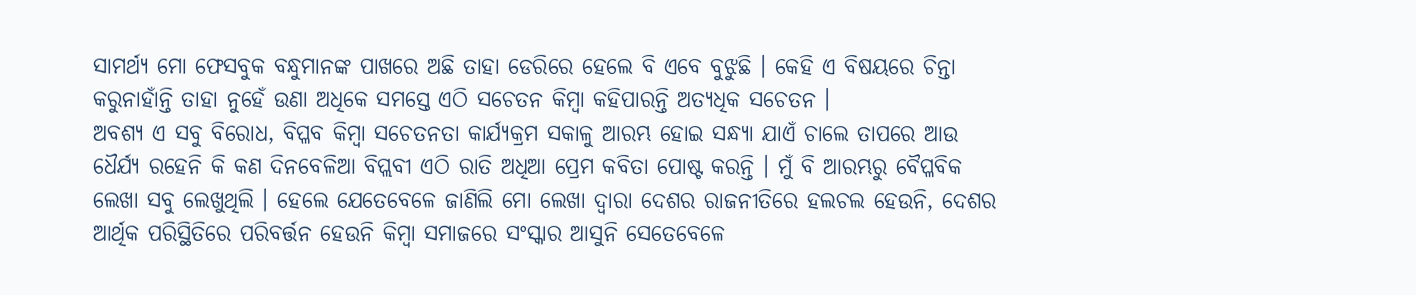ସାମର୍ଥ୍ୟ ମୋ ଫେସବୁକ ବନ୍ଧୁମାନଙ୍କ ପାଖରେ ଅଛି ତାହା ଡେରିରେ ହେଲେ ବି ଏବେ ବୁଝୁଛି । କେହି ଏ ବିଷୟରେ ଚିନ୍ତା କରୁନାହାଁନ୍ତି ତାହା ନୁହେଁ ଉଣା ଅଧିକେ ସମସ୍ତେ ଏଠି ସଚେତନ କିମ୍ବା କହିପାରନ୍ତି ଅତ୍ୟଧିକ ସଚେତନ ।
ଅବଶ୍ୟ ଏ ସବୁ ବିରୋଧ, ବିପ୍ଳବ କିମ୍ବା ସଚେତନତା କାର୍ଯ୍ୟକ୍ରମ ସକାଳୁ ଆରମ୍ଭ ହୋଇ ସନ୍ଧ୍ୟା ଯାଏଁ ଚାଲେ ତାପରେ ଆଉ ଧୈର୍ଯ୍ୟ ରହେନି କି କଣ ଦିନବେଳିଆ ବିପ୍ଲବୀ ଏଠି ରାତି ଅଧିଆ ପ୍ରେମ କବିତା ପୋଷ୍ଟ କରନ୍ତି । ମୁଁ ବି ଆରମ୍ଭରୁ ବୈପ୍ଳବିକ ଲେଖା ସବୁ ଲେଖୁଥିଲି । ହେଲେ ଯେତେବେଳେ ଜାଣିଲି ମୋ ଲେଖା ଦ୍ୱାରା ଦେଶର ରାଜନୀତିରେ ହଲଚଲ ହେଉନି, ଦେଶର ଆର୍ଥିକ ପରିସ୍ଥିତିରେ ପରିବର୍ତ୍ତନ ହେଉନି କିମ୍ବା ସମାଜରେ ସଂସ୍କାର ଆସୁନି ସେତେବେଳେ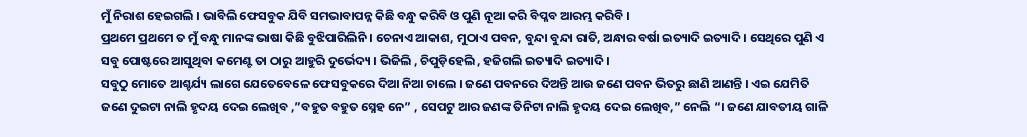ମୁଁ ନିରାଶ ହେଇଗଲି । ଭାବିଲି ଫେସବୁକ ଯିବି ସମଭାବାପନ୍ନ କିଛି ବନ୍ଧୁ କରିବି ଓ ପୁଣି ନୂଆ କରି ବିପ୍ଳବ ଆରମ୍ଭ କରିବି ।
ପ୍ରଥମେ ପ୍ରଥମେ ତ ମୁଁ ବନ୍ଧୁ ମାନଙ୍କ ଭାଷା କିଛି ବୁଝିପାରିଲିନି । ଚେନାଏ ଆକାଶ, ମୁଠାଏ ପବନ, ବୁନ୍ଦା ବୁନ୍ଦା ରାତି, ଅନ୍ଧାର ବର୍ଷା ଇତ୍ୟାଦି ଇତ୍ୟାଦି । ସେଥିରେ ପୁଣି ଏ ସବୁ ପୋଷ୍ଟରେ ଆସୁଥିବା କମେଣ୍ଟ ତା ଠାରୁ ଆହୁରି ଦୁର୍ଭେଦ୍ୟ । ଭିଜିଲି , ଚିପୁଡ଼ିହେଲି , ହଜିଗଲି ଇତ୍ୟାଦି ଇତ୍ୟାଦି ।
ସବୁଠୁ ମୋତେ ଆଶ୍ଚର୍ଯ୍ୟ ଲାଗେ ଯେତେବେଳେ ଫେସବୁକରେ ଦିଆ ନିଆ ଚାଲେ । ଜଣେ ପବନରେ ଦିଅନ୍ତି ଆଉ ଜଣେ ପବନ ଭିତରୁ ଛାଣି ଆଣନ୍ତି । ଏଇ ଯେମିତି ଜଣେ ଦୁଇଟା ନାଲି ହୃଦୟ ଦେଇ ଲେଖିବ ,”ବହୁତ ବହୁତ ସ୍ନେହ ନେ” , ସେପଟୁ ଆର ଜଣଙ୍କ ତିନିଟା ନାଲି ହୃଦୟ ଦେଇ ଲେଖିବ,” ନେଲି “। ଜଣେ ଯାବତୀୟ ଗାଳି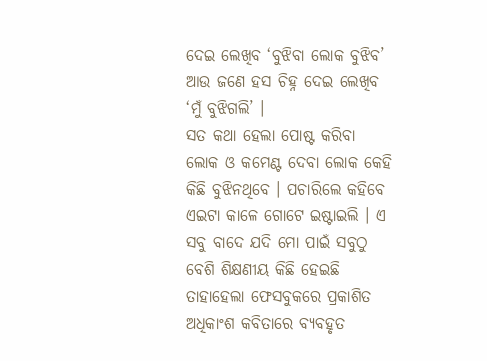ଦେଇ ଲେଖିବ ‘ବୁଝିବା ଲୋକ ବୁଝିବ’ ଆଉ ଜଣେ ହସ ଚିହ୍ନ ଦେଇ ଲେଖିବ ‘ମୁଁ ବୁଝିଗଲି’ ।
ସତ କଥା ହେଲା ପୋଷ୍ଟ କରିବା ଲୋକ ଓ କମେଣ୍ଟ ଦେବା ଲୋକ କେହି କିଛି ବୁଝିନଥିବେ । ପଚାରିଲେ କହିବେ ଏଇଟା କାଳେ ଗୋଟେ ଇଷ୍ଟାଇଲି । ଏ ସବୁ ବାଦେ ଯଦି ମୋ ପାଇଁ ସବୁଠୁ ବେଶି ଶିକ୍ଷଣୀୟ କିଛି ହେଇଛି ତାହାହେଲା ଫେସବୁକରେ ପ୍ରକାଶିତ ଅଧିକାଂଶ କବିତାରେ ବ୍ୟବହୃତ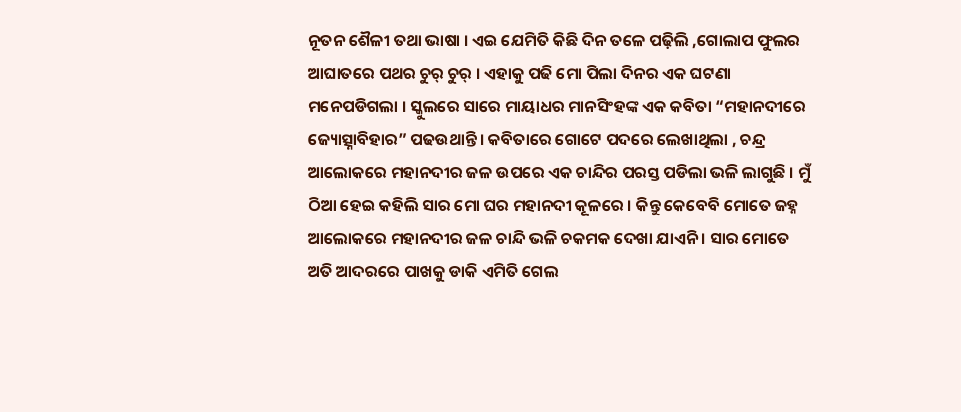ନୂତନ ଶୈଳୀ ତଥା ଭାଷା । ଏଇ ଯେମିତି କିଛି ଦିନ ତଳେ ପଢ଼ିଲି ,ଗୋଲାପ ଫୁଲର ଆଘାତରେ ପଥର ଚୁର୍ ଚୁର୍ । ଏହାକୁ ପଢି ମୋ ପିଲା ଦିନର ଏକ ଘଟଣା ମନେପଡିଗଲା । ସ୍କୁଲରେ ସାରେ ମାୟାଧର ମାନସିଂହଙ୍କ ଏକ କବିତା “ମହାନଦୀରେ ଜ୍ୟୋତ୍ସ୍ନାବିହାର” ପଢଉଥାନ୍ତି । କବିତାରେ ଗୋଟେ ପଦରେ ଲେଖାଥିଲା , ଚନ୍ଦ୍ର ଆଲୋକରେ ମହାନଦୀର ଜଳ ଉପରେ ଏକ ଚାନ୍ଦିର ପରସ୍ତ ପଡିଲା ଭଳି ଲାଗୁଛି । ମୁଁ ଠିଆ ହେଇ କହିଲି ସାର ମୋ ଘର ମହାନଦୀ କୂଳରେ । କିନ୍ତୁ କେବେବି ମୋତେ ଜହ୍ନ ଆଲୋକରେ ମହାନଦୀର ଜଳ ଚାନ୍ଦି ଭଳି ଚକମକ ଦେଖା ଯାଏନି । ସାର ମୋତେ ଅତି ଆଦରରେ ପାଖକୁ ଡାକି ଏମିତି ଗେଲ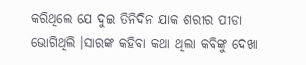କରିଥିଲେ ଯେ ଦୁଇ ତିନିଦିନ ଯାକ ଶରୀର ପୀଡା ଭୋଗିଥିଲି ।ସାରଙ୍କ କହିବା କଥା ଥିଲା କବିଙ୍କୁ ଦେଖା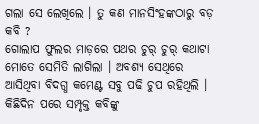ଗଲା ସେ ଲେଖିଲେ । ତୁ କଣ ମାନସିଂହଙ୍କଠାରୁ ବଡ଼ କବି ?
ଗୋଲାପ ଫୁଲର ମାଡ଼ରେ ପଥର ଚୁର୍ ଚୁର୍ କଥାଟା ମୋତେ ସେମିତି ଲାଗିଲା । ଅବଶ୍ୟ ସେଥିରେ ଆସିଥିବା ବିଦଗ୍ଧ କମେଣ୍ଟ ସବୁ ପଢି ଚୁପ ରହିଥିଲି । କିଛିଦିନ ପରେ ସମ୍ପୃକ୍ତ କବିଙ୍କୁ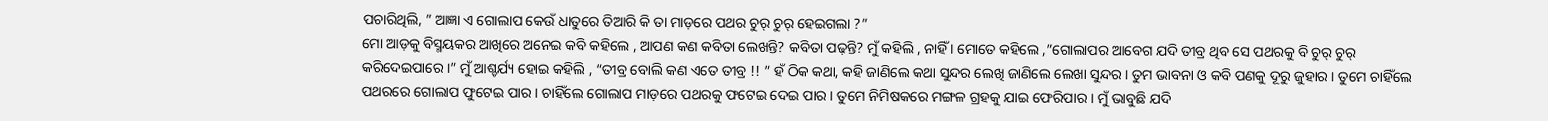ପଚାରିଥିଲି, ” ଆଜ୍ଞା ଏ ଗୋଲାପ କେଉଁ ଧାତୁରେ ତିଆରି କି ତା ମାଡ଼ରେ ପଥର ଚୁର୍ ଚୁର୍ ହେଇଗଲା ?”
ମୋ ଆଡ଼କୁ ବିସ୍ମୟକର ଆଖିରେ ଅନେଇ କବି କହିଲେ , ଆପଣ କଣ କବିତା ଲେଖନ୍ତି? କବିତା ପଢ଼ନ୍ତି? ମୁଁ କହିଲି , ନାହିଁ । ମୋତେ କହିଲେ ,”ଗୋଲାପର ଆବେଗ ଯଦି ତୀବ୍ର ଥିବ ସେ ପଥରକୁ ବି ଚୁର୍ ଚୁର୍ କରିଦେଇପାରେ ।” ମୁଁ ଆଶ୍ଚର୍ଯ୍ୟ ହୋଇ କହିଲି , “ତୀବ୍ର ବୋଲି କଣ ଏତେ ତୀବ୍ର !! ” ହଁ ଠିକ କଥା, କହି ଜାଣିଲେ କଥା ସୁନ୍ଦର ଲେଖି ଜାଣିଲେ ଲେଖା ସୁନ୍ଦର । ତୁମ ଭାବନା ଓ କବି ପଣକୁ ଦୂରୁ ଜୁହାର । ତୁମେ ଚାହିଁଲେ ପଥରରେ ଗୋଲାପ ଫୁଟେଇ ପାର । ଚାହିଁଲେ ଗୋଲାପ ମାଡ଼ରେ ପଥରକୁ ଫଟେଇ ଦେଇ ପାର । ତୁମେ ନିମିଷକରେ ମଙ୍ଗଳ ଗ୍ରହକୁ ଯାଇ ଫେରିପାର । ମୁଁ ଭାବୁଛି ଯଦି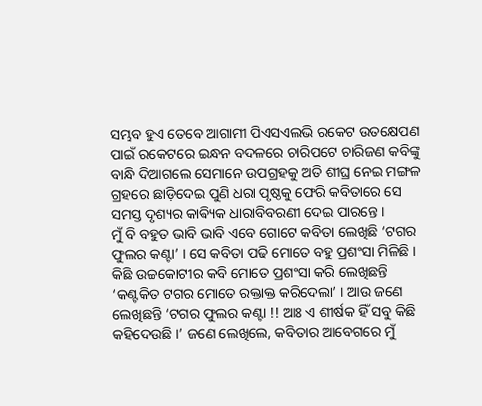ସମ୍ଭବ ହୁଏ ତେବେ ଆଗାମୀ ପିଏସଏଲଭି ରକେଟ ଉତକ୍ଷେପଣ ପାଇଁ ରକେଟରେ ଇନ୍ଧନ ବଦଳରେ ଚାରିପଟେ ଚାରିଜଣ କବିଙ୍କୁ ବାନ୍ଧି ଦିଆଗଲେ ସେମାନେ ଉପଗ୍ରହକୁ ଅତି ଶୀଘ୍ର ନେଇ ମଙ୍ଗଳ ଗ୍ରହରେ ଛାଡ଼ିଦେଇ ପୁଣି ଧରା ପୃଷ୍ଠକୁ ଫେରି କବିତାରେ ସେ ସମସ୍ତ ଦୃଶ୍ୟର କାଵ୍ୟିକ ଧାରାବିବରଣୀ ଦେଇ ପାରନ୍ତେ ।
ମୁଁ ବି ବହୁତ ଭାବି ଭାବି ଏବେ ଗୋଟେ କବିତା ଲେଖିଛି ‘ଟଗର ଫୁଲର କଣ୍ଟା’ । ସେ କବିତା ପଢି ମୋତେ ବହୁ ପ୍ରଶଂସା ମିଳିଛି । କିଛି ଉଚ୍ଚକୋଟୀର କବି ମୋତେ ପ୍ରଶଂସା କରି ଲେଖିଛନ୍ତି ‘କଣ୍ଟକିତ ଟଗର ମୋତେ ରକ୍ତାକ୍ତ କରିଦେଲା’ । ଆଉ ଜଣେ ଲେଖିଛନ୍ତି ‘ଟଗର ଫୁଲର କଣ୍ଟା !! ଆଃ ଏ ଶୀର୍ଷକ ହିଁ ସବୁ କିଛି କହିଦେଉଛି ।’ ଜଣେ ଲେଖିଲେ, କବିତାର ଆବେଗରେ ମୁଁ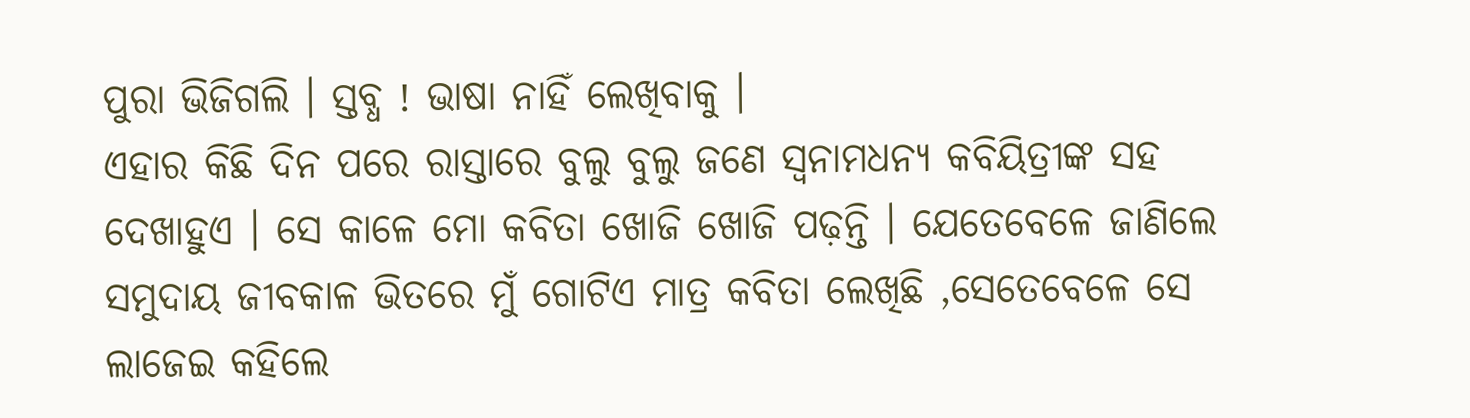ପୁରା ଭିଜିଗଲି । ସ୍ତବ୍ଧ ! ଭାଷା ନାହିଁ ଲେଖିବାକୁ ।
ଏହାର କିଛି ଦିନ ପରେ ରାସ୍ତାରେ ବୁଲୁ ବୁଲୁ ଜଣେ ସ୍ୱନାମଧନ୍ୟ କବିୟିତ୍ରୀଙ୍କ ସହ ଦେଖାହୁଏ । ସେ କାଳେ ମୋ କବିତା ଖୋଜି ଖୋଜି ପଢ଼ନ୍ତି । ଯେତେବେଳେ ଜାଣିଲେ ସମୁଦାୟ ଜୀବକାଳ ଭିତରେ ମୁଁ ଗୋଟିଏ ମାତ୍ର କବିତା ଲେଖିଛି ,ସେତେବେଳେ ସେ ଲାଜେଇ କହିଲେ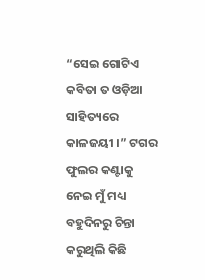“ସେଇ ଗୋଟିଏ କବିତା ତ ଓଡ଼ିଆ ସାହିତ୍ୟରେ କାଳଜୟୀ ।” ଟଗର ଫୁଲର କଣ୍ଟାକୁ ନେଇ ମୁଁ ମଧ୍ୟ ବହୁଦିନରୁ ଚିନ୍ତା କରୁଥିଲି କିଛି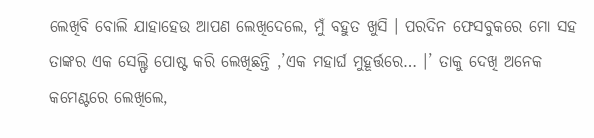ଲେଖିବି ବୋଲି ଯାହାହେଉ ଆପଣ ଲେଖିଦେଲେ, ମୁଁ ବହୁତ ଖୁସି । ପରଦିନ ଫେସବୁକରେ ମୋ ସହ ତାଙ୍କର ଏକ ସେଲ୍ଫି ପୋଷ୍ଟ କରି ଲେଖିଛନ୍ତି ,’ଏକ ମହାର୍ଘ ମୁହୂର୍ତ୍ତରେ… ।’ ତାକୁ ଦେଖି ଅନେକ କମେଣ୍ଟରେ ଲେଖିଲେ,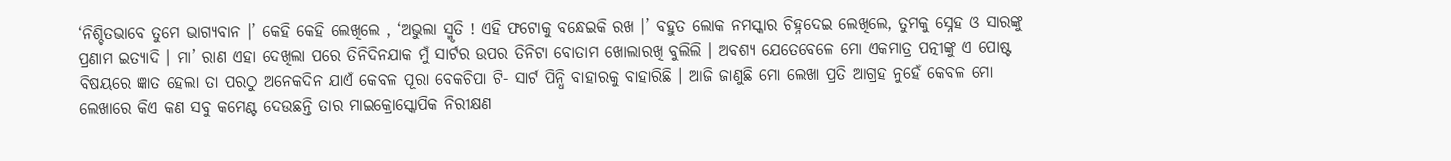‘ନିଶ୍ଚିତଭାବେ ତୁମେ ଭାଗ୍ୟବାନ ।’ କେହି କେହି ଲେଖିଲେ , ‘ଅଭୁଲା ସ୍ମୃତି ! ଏହି ଫଟୋକୁ ବନ୍ଧେଇକି ରଖ ।’ ବହୁତ ଲୋକ ନମସ୍କାର ଚିହ୍ନଦେଇ ଲେଖିଲେ, ତୁମକୁ ସ୍ନେହ ଓ ସାରଙ୍କୁ ପ୍ରଣାମ ଇତ୍ୟାଦି । ମା’ ରାଣ ଏହା ଦେଖିଲା ପରେ ତିନିଦିନଯାକ ମୁଁ ସାର୍ଟର ଉପର ତିନିଟା ବୋତାମ ଖୋଲାରଖି ବୁଲିଲି । ଅବଶ୍ୟ ଯେତେବେଳେ ମୋ ଏକମାତ୍ର ପତ୍ନୀଙ୍କୁ ଏ ପୋଷ୍ଟ ବିଷୟରେ ଜ୍ଞାତ ହେଲା ତା ପରଠୁ ଅନେକଦିନ ଯାଏଁ କେବଳ ପୂରା ବେକଚିପା ଟି- ସାର୍ଟ ପିନ୍ଧି ବାହାରକୁ ବାହାରିଛି । ଆଜି ଜାଣୁଛି ମୋ ଲେଖା ପ୍ରତି ଆଗ୍ରହ ନୁହେଁ କେବଳ ମୋ ଲେଖାରେ କିଏ କଣ ସବୁ କମେଣ୍ଟ ଦେଉଛନ୍ତି ତାର ମାଇକ୍ରୋସ୍କୋପିକ ନିରୀକ୍ଷଣ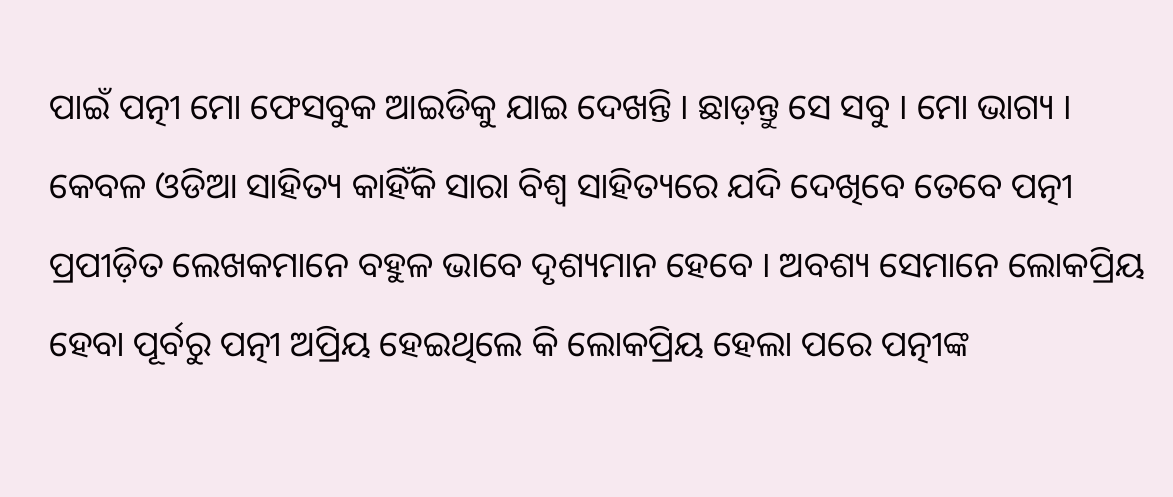ପାଇଁ ପତ୍ନୀ ମୋ ଫେସବୁକ ଆଇଡିକୁ ଯାଇ ଦେଖନ୍ତି । ଛାଡ଼ନ୍ତୁ ସେ ସବୁ । ମୋ ଭାଗ୍ୟ ।
କେବଳ ଓଡିଆ ସାହିତ୍ୟ କାହିଁକି ସାରା ବିଶ୍ୱ ସାହିତ୍ୟରେ ଯଦି ଦେଖିବେ ତେବେ ପତ୍ନୀ ପ୍ରପୀଡ଼ିତ ଲେଖକମାନେ ବହୁଳ ଭାବେ ଦୃଶ୍ୟମାନ ହେବେ । ଅବଶ୍ୟ ସେମାନେ ଲୋକପ୍ରିୟ ହେବା ପୂର୍ବରୁ ପତ୍ନୀ ଅପ୍ରିୟ ହେଇଥିଲେ କି ଲୋକପ୍ରିୟ ହେଲା ପରେ ପତ୍ନୀଙ୍କ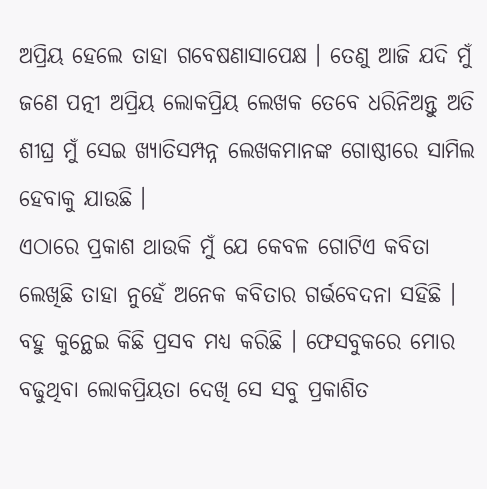ଅପ୍ରିୟ ହେଲେ ତାହା ଗବେଷଣାସାପେକ୍ଷ । ତେଣୁ ଆଜି ଯଦି ମୁଁ ଜଣେ ପତ୍ନୀ ଅପ୍ରିୟ ଲୋକପ୍ରିୟ ଲେଖକ ତେବେ ଧରିନିଅନ୍ତୁ ଅତି ଶୀଘ୍ର ମୁଁ ସେଇ ଖ୍ୟାତିସମ୍ପନ୍ନ ଲେଖକମାନଙ୍କ ଗୋଷ୍ଠୀରେ ସାମିଲ ହେବାକୁ ଯାଉଛି ।
ଏଠାରେ ପ୍ରକାଶ ଥାଉକି ମୁଁ ଯେ କେବଳ ଗୋଟିଏ କବିତା ଲେଖିଛି ତାହା ନୁହେଁ ଅନେକ କବିତାର ଗର୍ଭବେଦନା ସହିଛି । ବହୁ କୁନ୍ଥେଇ କିଛି ପ୍ରସବ ମଧ୍ୟ କରିଛି । ଫେସବୁକରେ ମୋର ବଢୁଥିବା ଲୋକପ୍ରିୟତା ଦେଖି ସେ ସବୁ ପ୍ରକାଶିତ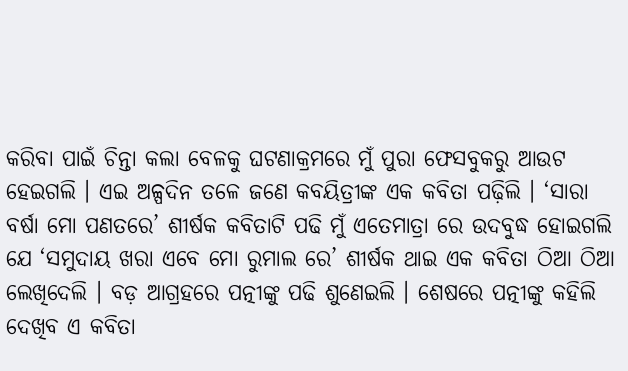କରିବା ପାଇଁ ଚିନ୍ତା କଲା ବେଳକୁ ଘଟଣାକ୍ରମରେ ମୁଁ ପୁରା ଫେସବୁକରୁ ଆଉଟ ହେଇଗଲି । ଏଇ ଅଳ୍ପଦିନ ତଳେ ଜଣେ କବୟିତ୍ରୀଙ୍କ ଏକ କବିତା ପଢ଼ିଲି । ‘ସାରା ବର୍ଷା ମୋ ପଣତରେ’ ଶୀର୍ଷକ କବିତାଟି ପଢି ମୁଁ ଏତେମାତ୍ରା ରେ ଉଦବୁଦ୍ଧ ହୋଇଗଲି ଯେ ‘ସମୁଦାୟ ଖରା ଏବେ ମୋ ରୁମାଲ ରେ’ ଶୀର୍ଷକ ଥାଇ ଏକ କବିତା ଠିଆ ଠିଆ ଲେଖିଦେଲି । ବଡ଼ ଆଗ୍ରହରେ ପତ୍ନୀଙ୍କୁ ପଢି ଶୁଣେଇଲି । ଶେଷରେ ପତ୍ନୀଙ୍କୁ କହିଲି ଦେଖିବ ଏ କବିତା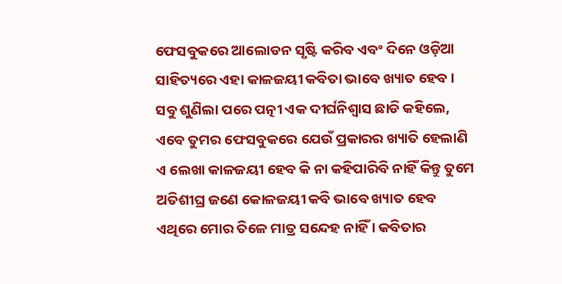ଫେସବୁକରେ ଆଲୋଡନ ସୃଷ୍ଟି କରିବ ଏବଂ ଦିନେ ଓଡ଼ିଆ ସାହିତ୍ୟରେ ଏହା କାଳଜୟୀ କବିତା ଭାବେ ଖ୍ୟାତ ହେବ । ସବୁ ଶୁଣିଲା ପରେ ପତ୍ନୀ ଏକ ଦୀର୍ଘନିଶ୍ୱାସ ଛାଡି କହିଲେ, ଏବେ ତୁମର ଫେସବୁକରେ ଯେଉଁ ପ୍ରକାରର ଖ୍ୟାତି ହେଲାଣି ଏ ଲେଖା କାଳଜୟୀ ହେବ କି ନା କହିପାରିବି ନାହିଁ କିନ୍ତୁ ତୁମେ ଅତିଶୀଘ୍ର ଜଣେ କୋଳଜୟୀ କବି ଭାବେ ଖ୍ୟାତ ହେବ ଏଥିରେ ମୋର ତିଳେ ମାତ୍ର ସନ୍ଦେହ ନାହିଁ । କବିତାର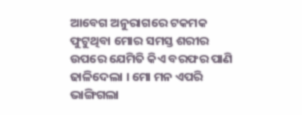ଆବେଗ ଅନୁରାଗରେ ଟକମକ ଫୁଟୁଥିବା ମୋର ସମସ୍ତ ଶରୀର ଉପରେ ଯେମିତି କିଏ ବରଫର ପାଣି ଢାଳିଦେଲା । ମୋ ମନ ଏପରି ଭାଙ୍ଗିଗଲା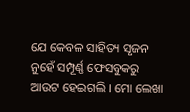ଯେ କେବଳ ସାହିତ୍ୟ ସୃଜନ ନୁହେଁ ସମ୍ପୂର୍ଣ୍ଣ ଫେସବୁକରୁ ଆଉଟ ହେଇଗଲି । ମୋ ଲେଖା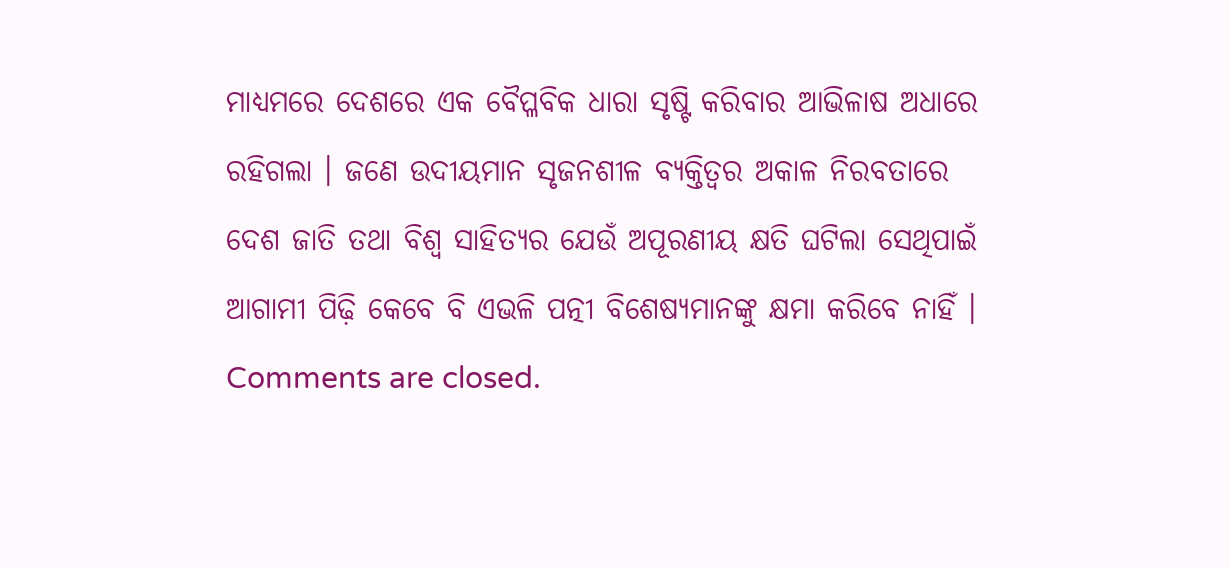ମାଧ୍ୟମରେ ଦେଶରେ ଏକ ବୈପ୍ଳବିକ ଧାରା ସୃଷ୍ଟି କରିବାର ଆଭିଳାଷ ଅଧାରେ ରହିଗଲା । ଜଣେ ଉଦୀୟମାନ ସୃଜନଶୀଳ ବ୍ୟକ୍ତିତ୍ୱର ଅକାଳ ନିରବତାରେ ଦେଶ ଜାତି ତଥା ବିଶ୍ୱ ସାହିତ୍ୟର ଯେଉଁ ଅପୂରଣୀୟ କ୍ଷତି ଘଟିଲା ସେଥିପାଇଁ ଆଗାମୀ ପିଢ଼ି କେବେ ବି ଏଭଳି ପତ୍ନୀ ବିଶେଷ୍ୟମାନଙ୍କୁ କ୍ଷମା କରିବେ ନାହିଁ ।
Comments are closed.